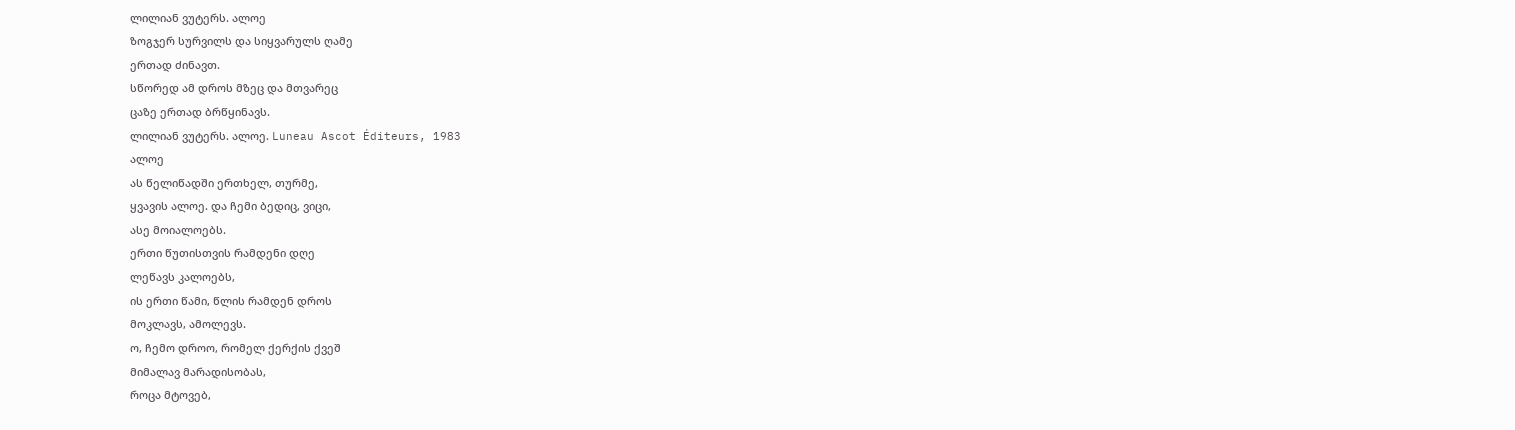ლილიან ვუტერს. ალოე
ზოგჯერ სურვილს და სიყვარულს ღამე
ერთად ძინავთ.
სწორედ ამ დროს მზეც და მთვარეც
ცაზე ერთად ბრწყინავს.
ლილიან ვუტერს. ალოე. Luneau Ascot Éditeurs, 1983
ალოე
ას წელიწადში ერთხელ, თურმე,
ყვავის ალოე. და ჩემი ბედიც, ვიცი,
ასე მოიალოებს.
ერთი წუთისთვის რამდენი დღე
ლეწავს კალოებს,
ის ერთი წამი, წლის რამდენ დროს
მოკლავს, ამოლევს.
ო, ჩემო დროო, რომელ ქერქის ქვეშ
მიმალავ მარადისობას,
როცა მტოვებ,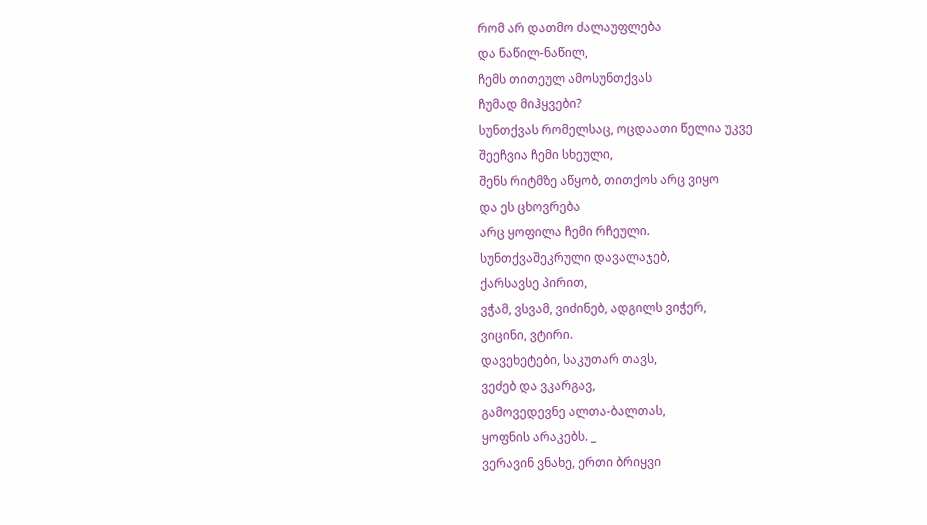რომ არ დათმო ძალაუფლება
და ნაწილ-ნაწილ,
ჩემს თითეულ ამოსუნთქვას
ჩუმად მიჰყვები?
სუნთქვას რომელსაც, ოცდაათი წელია უკვე
შეეჩვია ჩემი სხეული,
შენს რიტმზე აწყობ, თითქოს არც ვიყო
და ეს ცხოვრება
არც ყოფილა ჩემი რჩეული.
სუნთქვაშეკრული დავალაჯებ,
ქარსავსე პირით,
ვჭამ, ვსვამ, ვიძინებ, ადგილს ვიჭერ,
ვიცინი, ვტირი.
დავეხეტები, საკუთარ თავს,
ვეძებ და ვკარგავ,
გამოვედევნე ალთა-ბალთას,
ყოფნის არაკებს. _
ვერავინ ვნახე, ერთი ბრიყვი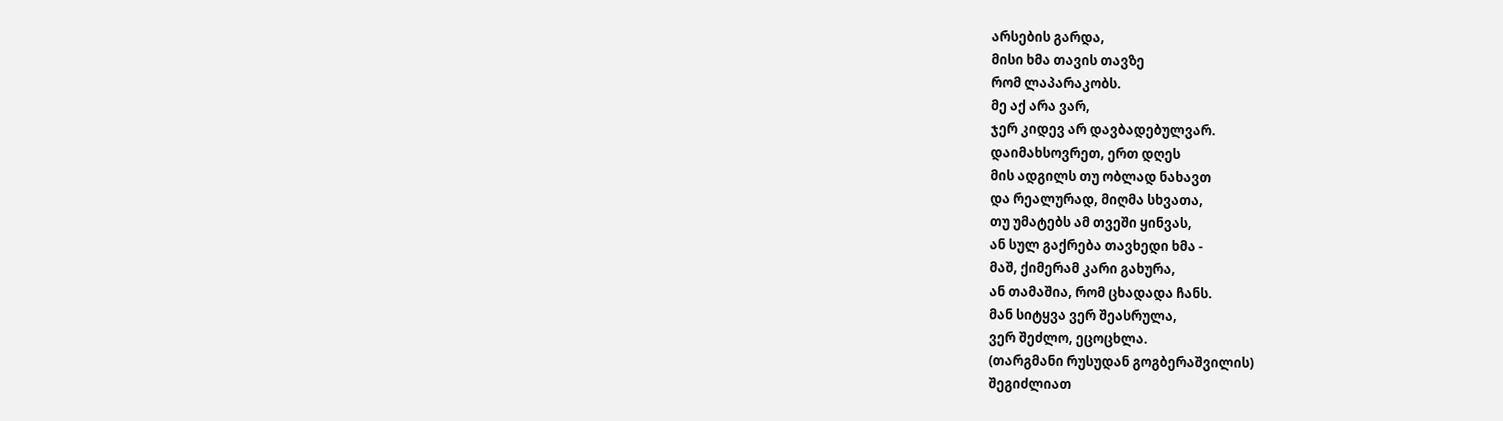არსების გარდა,
მისი ხმა თავის თავზე
რომ ლაპარაკობს.
მე აქ არა ვარ,
ჯერ კიდევ არ დავბადებულვარ.
დაიმახსოვრეთ, ერთ დღეს
მის ადგილს თუ ობლად ნახავთ
და რეალურად, მიღმა სხვათა,
თუ უმატებს ამ თვეში ყინვას,
ან სულ გაქრება თავხედი ხმა -
მაშ, ქიმერამ კარი გახურა,
ან თამაშია, რომ ცხადადა ჩანს.
მან სიტყვა ვერ შეასრულა,
ვერ შეძლო, ეცოცხლა.
(თარგმანი რუსუდან გოგბერაშვილის)
შეგიძლიათ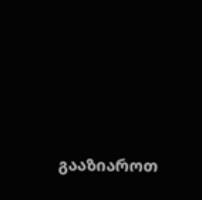გააზიაროთ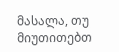მასალა, თუ მიუთითებთ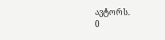ავტორს.
0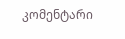კომენტარი